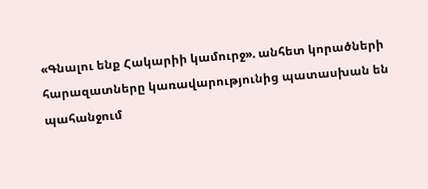«Գնալու ենք Հակարիի կամուրջ». անհետ կորածների հարազատները կառավարությունից պատասխան են պահանջում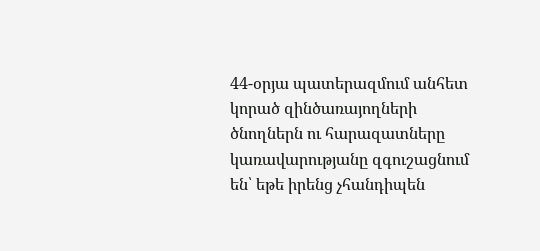44-օրյա պատերազմում անհետ կորած զինծառայողների ծնողներն ու հարազատները կառավարությանը զգուշացնում են՝ եթե իրենց չհանդիպեն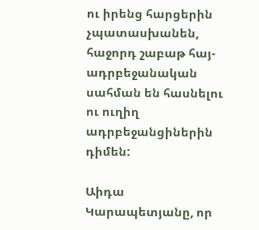ու իրենց հարցերին չպատասխանեն, հաջորդ շաբաթ հայ-ադրբեջանական սահման են հասնելու ու ուղիղ ադրբեջանցիներին դիմեն:

Աիդա Կարապետյանը, որ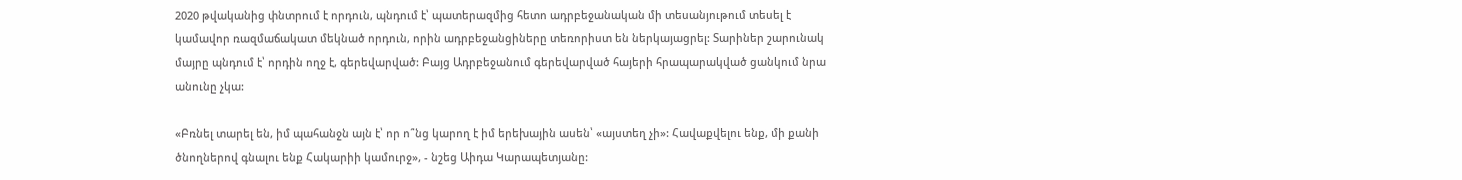2020 թվականից փնտրում է որդուն, պնդում է՝ պատերազմից հետո ադրբեջանական մի տեսանյութում տեսել է կամավոր ռազմաճակատ մեկնած որդուն, որին ադրբեջանցիները տեռորիստ են ներկայացրել: Տարիներ շարունակ մայրը պնդում է՝ որդին ողջ է, գերեվարված: Բայց Ադրբեջանում գերեվարված հայերի հրապարակված ցանկում նրա անունը չկա:

«Բռնել տարել են, իմ պահանջն այն է՝ որ ո՞նց կարող է իմ երեխային ասեն՝ «այստեղ չի»: Հավաքվելու ենք, մի քանի ծնողներով գնալու ենք Հակարիի կամուրջ», - նշեց Աիդա Կարապետյանը: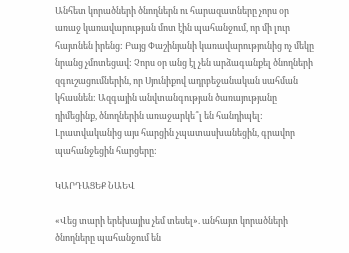Անհետ կորածների ծնողներն ու հարազատները չորս օր առաջ կառավարության մոտ էին պահանջում, որ մի լուր հայտնեն իրենց: Բայց Փաշինյանի կառավարությունից ոչ մեկը նրանց չմոտեցավ: Չորս օր անց էլ չեն արձագանքել ծնողների զգուշացումներին, որ Սյունիքով ադրբեջանական սահման կհասնեն: Ազգային անվտանգության ծառայությանը դիմեցինք, ծնողներին առաջարկե՞լ են հանդիպել: Լրատվականից այս հարցին չպատասխանեցին, գրավոր պահանջեցին հարցերը:

ԿԱՐԴԱՑԵՔ ՆԱԵՎ

«Վեց տարի երեխայիս չեմ տեսել». անհայտ կորածների ծնողները պահանջում են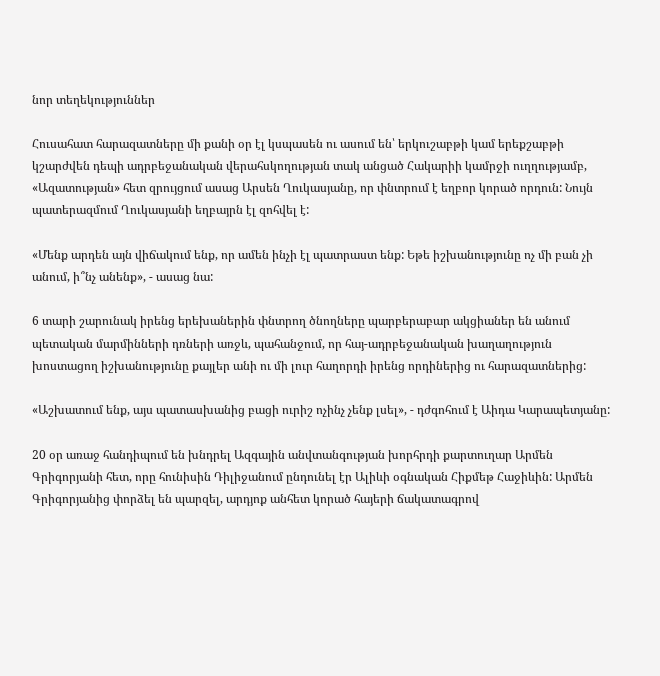նոր տեղեկություններ

Հուսահատ հարազատները մի քանի օր էլ կսպասեն ու ասում են՝ երկուշաբթի կամ երեքշաբթի կշարժվեն դեպի ադրբեջանական վերահսկողության տակ անցած Հակարիի կամրջի ուղղությամբ, «Ազատության» հետ զրույցում ասաց Արսեն Ղուկասյանը, որ փնտրում է եղբոր կորած որդուն: Նույն պատերազմում Ղուկասյանի եղբայրն էլ զոհվել է:

«Մենք արդեն այն վիճակում ենք, որ ամեն ինչի էլ պատրաստ ենք: Եթե իշխանությունը ոչ մի բան չի անում, ի՞նչ անենք», - ասաց նա:

6 տարի շարունակ իրենց երեխաներին փնտրող ծնողները պարբերաբար ակցիաներ են անում պետական մարմինների դռների առջև, պահանջում, որ հայ-ադրբեջանական խաղաղություն խոստացող իշխանությունը քայլեր անի ու մի լուր հաղորդի իրենց որդիներից ու հարազատներից:

«Աշխատում ենք, այս պատասխանից բացի ուրիշ ոչինչ չենք լսել», - դժգոհում է Աիդա Կարապետյանը:

20 օր առաջ հանդիպում են խնդրել Ազգային անվտանգության խորհրդի քարտուղար Արմեն Գրիգորյանի հետ, որը հունիսին Դիլիջանում ընդունել էր Ալիևի օգնական Հիքմեթ Հաջիևին: Արմեն Գրիգորյանից փորձել են պարզել, արդյոք անհետ կորած հայերի ճակատագրով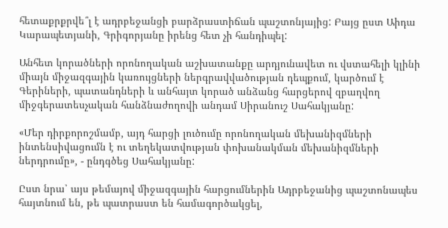հետաքրքրվե՞լ է ադրբեջանցի բարձրաստիճան պաշտոնյայից: Բայց ըստ Աիդա Կարապետյանի, Գրիգորյանը իրենց հետ չի հանդիպել:

Անհետ կորածների որոնողական աշխատանքը արդյունավետ ու վստահելի կլինի միայն միջազգային կառույցների ներգրավվածության դեպքում, կարծում է Գերիների, պատանդների և անհայտ կորած անձանց հարցերով զբաղվող միջգերատեսչական հանձնաժողովի անդամ Սիրանուշ Սահակյանը:

«Մեր դիրքորոշմամբ, այդ հարցի լուծումը որոնողական մեխանիզմների ինտենսիվացումն է ու տեղեկատվության փոխանակման մեխանիզմների ներդրումը», - ընդգծեց Սահակյանը:

Ըստ նրա՝ այս թեմայով միջազգային հարցումներին Ադրբեջանից պաշտոնապես հայտնում են, թե պատրաստ են համագործակցել,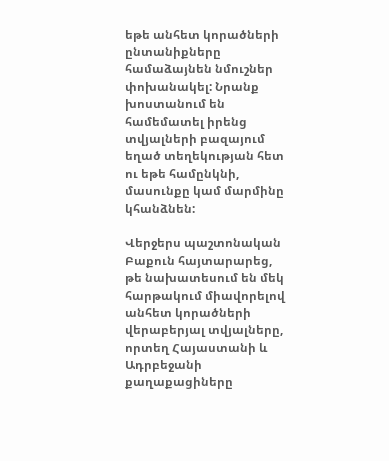եթե անհետ կորածների ընտանիքները համաձայնեն նմուշներ փոխանակել: Նրանք խոստանում են համեմատել իրենց տվյալների բազայում եղած տեղեկության հետ ու եթե համընկնի, մասունքը կամ մարմինը կհանձնեն:

Վերջերս պաշտոնական Բաքուն հայտարարեց, թե նախատեսում են մեկ հարթակում միավորելով անհետ կորածների վերաբերյալ տվյալները, որտեղ Հայաստանի և Ադրբեջանի քաղաքացիները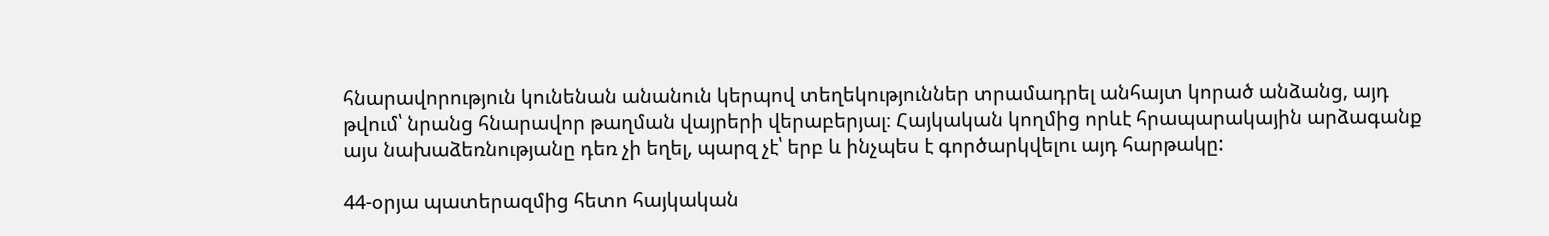հնարավորություն կունենան անանուն կերպով տեղեկություններ տրամադրել անհայտ կորած անձանց, այդ թվում՝ նրանց հնարավոր թաղման վայրերի վերաբերյալ։ Հայկական կողմից որևէ հրապարակային արձագանք այս նախաձեռնությանը դեռ չի եղել, պարզ չէ՝ երբ և ինչպես է գործարկվելու այդ հարթակը:

44-օրյա պատերազմից հետո հայկական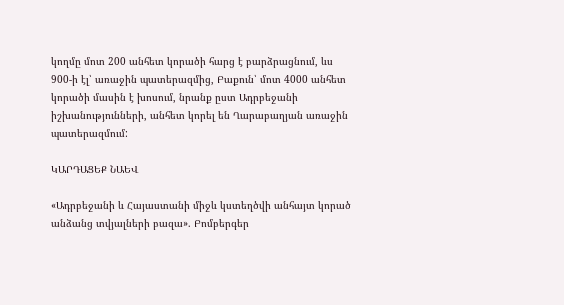կողմը մոտ 200 անհետ կորածի հարց է բարձրացնում, ևս 900-ի էլ՝ առաջին պատերազմից, Բաքուն՝ մոտ 4000 անհետ կորածի մասին է խոսում, նրանք ըստ Ադրբեջանի իշխանությունների, անհետ կորել են Ղարաբաղյան առաջին պատերազմում:

ԿԱՐԴԱՑԵՔ ՆԱԵՎ

«Ադրբեջանի և Հայաստանի միջև կստեղծվի անհայտ կորած անձանց տվյալների բազա». Բոմբերգեր